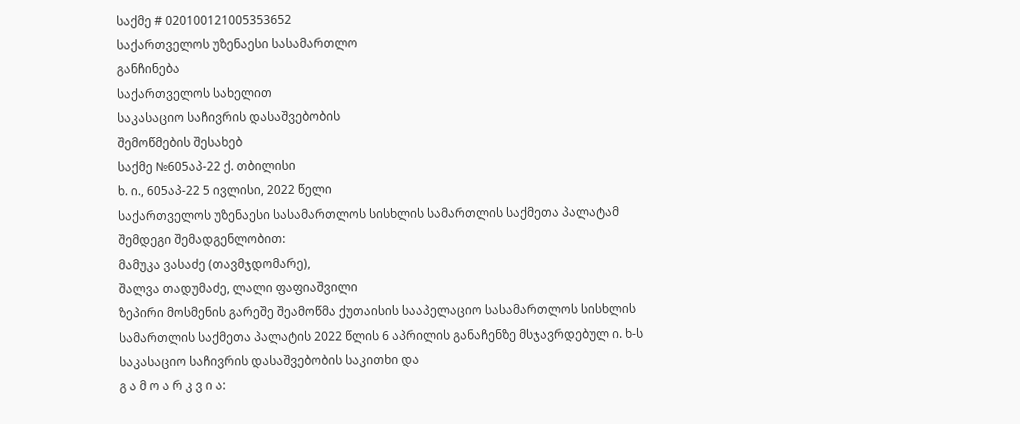საქმე # 020100121005353652
საქართველოს უზენაესი სასამართლო
განჩინება
საქართველოს სახელით
საკასაციო საჩივრის დასაშვებობის
შემოწმების შესახებ
საქმე №605აპ-22 ქ. თბილისი
ხ. ი., 605აპ-22 5 ივლისი, 2022 წელი
საქართველოს უზენაესი სასამართლოს სისხლის სამართლის საქმეთა პალატამ შემდეგი შემადგენლობით:
მამუკა ვასაძე (თავმჯდომარე),
შალვა თადუმაძე, ლალი ფაფიაშვილი
ზეპირი მოსმენის გარეშე შეამოწმა ქუთაისის სააპელაციო სასამართლოს სისხლის სამართლის საქმეთა პალატის 2022 წლის 6 აპრილის განაჩენზე მსჯავრდებულ ი. ხ-ს საკასაციო საჩივრის დასაშვებობის საკითხი და
გ ა მ ო ა რ კ ვ ი ა: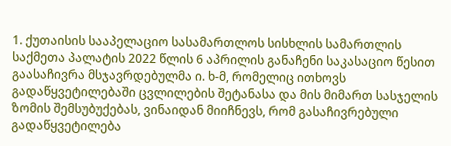1. ქუთაისის სააპელაციო სასამართლოს სისხლის სამართლის საქმეთა პალატის 2022 წლის 6 აპრილის განაჩენი საკასაციო წესით გაასაჩივრა მსჯავრდებულმა ი. ხ-მ, რომელიც ითხოვს გადაწყვეტილებაში ცვლილების შეტანასა და მის მიმართ სასჯელის ზომის შემსუბუქებას, ვინაიდან მიიჩნევს, რომ გასაჩივრებული გადაწყვეტილება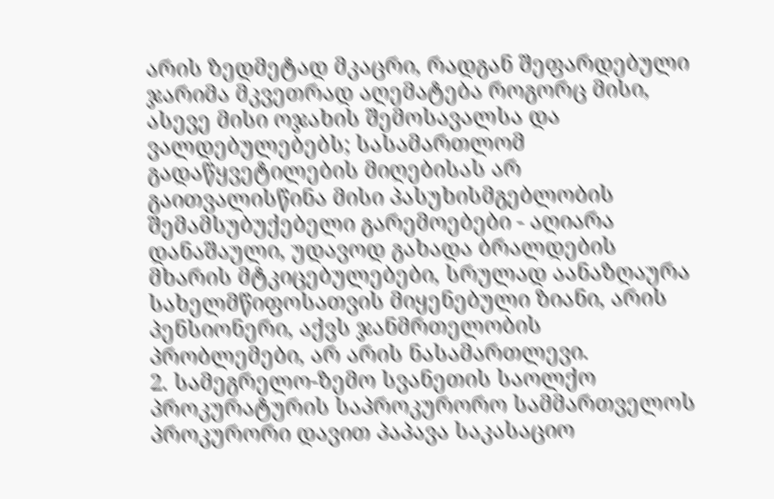არის ზედმეტად მკაცრი, რადგან შეფარდებული ჯარიმა მკვეთრად აღემატება როგორც მისი, ასევე მისი ოჯახის შემოსავალსა და ვალდებულებებს; სასამართლომ გადაწყვეტილების მიღებისას არ გაითვალისწინა მისი პასუხისმგებლობის შემამსუბუქებელი გარემოებები - აღიარა დანაშაული, უდავოდ გახადა ბრალდების მხარის მტკიცებულებები, სრულად აანაზღაურა სახელმწიფოსათვის მიყენებული ზიანი, არის პენსიონერი, აქვს ჯანმრთელობის პრობლემები, არ არის ნასამართლევი.
2. სამეგრელო-ზემო სვანეთის საოლქო პროკურატურის საპროკურორო სამმართველოს პროკურორი დავით პაპავა საკასაციო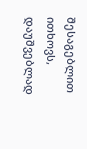შესაგებლით ითხოვს, დაუშვებლად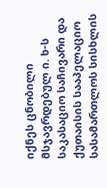იქნეს ცნობილი მსჯავრდებულ ი. ხ-ს საკასაციო საჩივარი და ქუთაისის სააპელაციო სასამართლოს სისხლის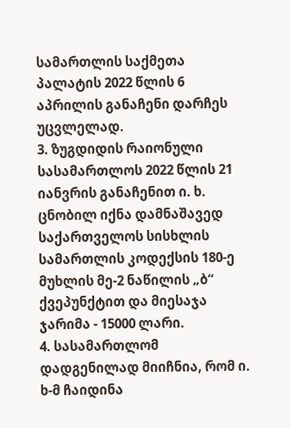სამართლის საქმეთა პალატის 2022 წლის 6 აპრილის განაჩენი დარჩეს უცვლელად.
3. ზუგდიდის რაიონული სასამართლოს 2022 წლის 21 იანვრის განაჩენით ი. ხ. ცნობილ იქნა დამნაშავედ საქართველოს სისხლის სამართლის კოდექსის 180-ე მუხლის მე-2 ნაწილის „ბ“ ქვეპუნქტით და მიესაჯა ჯარიმა - 15000 ლარი.
4. სასამართლომ დადგენილად მიიჩნია, რომ ი. ხ-მ ჩაიდინა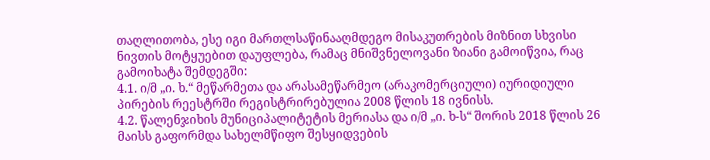თაღლითობა, ესე იგი მართლსაწინააღმდეგო მისაკუთრების მიზნით სხვისი ნივთის მოტყუებით დაუფლება, რამაც მნიშვნელოვანი ზიანი გამოიწვია, რაც გამოიხატა შემდეგში:
4.1. ი/მ „ი. ხ.“ მეწარმეთა და არასამეწარმეო (არაკომერციული) იურიდიული პირების რეესტრში რეგისტრირებულია 2008 წლის 18 ივნისს.
4.2. წალენჯიხის მუნიციპალიტეტის მერიასა და ი/მ „ი. ხ-ს“ შორის 2018 წლის 26 მაისს გაფორმდა სახელმწიფო შესყიდვების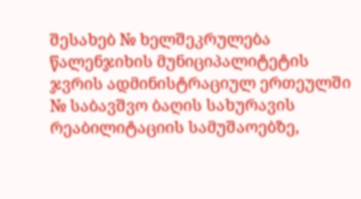შესახებ № ხელშეკრულება წალენჯიხის მუნიციპალიტეტის ჯვრის ადმინისტრაციულ ერთეულში № საბავშვო ბაღის სახურავის რეაბილიტაციის სამუშაოებზე,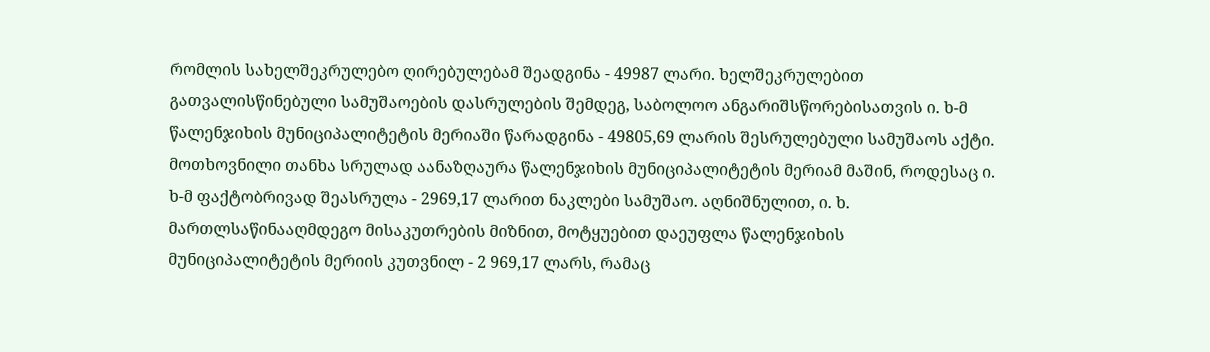რომლის სახელშეკრულებო ღირებულებამ შეადგინა - 49987 ლარი. ხელშეკრულებით გათვალისწინებული სამუშაოების დასრულების შემდეგ, საბოლოო ანგარიშსწორებისათვის ი. ხ-მ წალენჯიხის მუნიციპალიტეტის მერიაში წარადგინა - 49805,69 ლარის შესრულებული სამუშაოს აქტი. მოთხოვნილი თანხა სრულად აანაზღაურა წალენჯიხის მუნიციპალიტეტის მერიამ მაშინ, როდესაც ი. ხ-მ ფაქტობრივად შეასრულა - 2969,17 ლარით ნაკლები სამუშაო. აღნიშნულით, ი. ხ. მართლსაწინააღმდეგო მისაკუთრების მიზნით, მოტყუებით დაეუფლა წალენჯიხის მუნიციპალიტეტის მერიის კუთვნილ - 2 969,17 ლარს, რამაც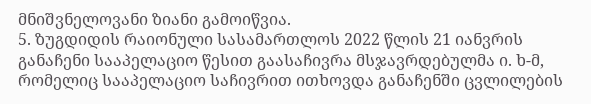მნიშვნელოვანი ზიანი გამოიწვია.
5. ზუგდიდის რაიონული სასამართლოს 2022 წლის 21 იანვრის განაჩენი სააპელაციო წესით გაასაჩივრა მსჯავრდებულმა ი. ხ-მ, რომელიც სააპელაციო საჩივრით ითხოვდა განაჩენში ცვლილების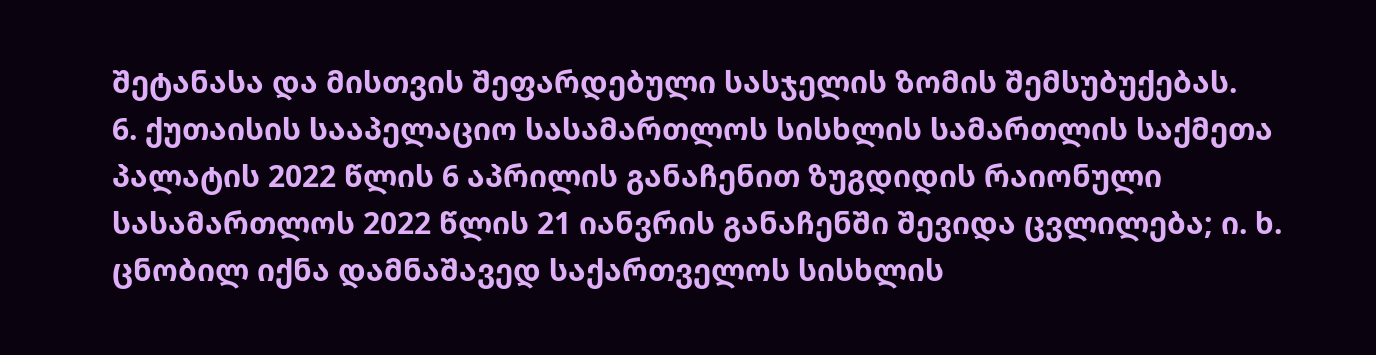შეტანასა და მისთვის შეფარდებული სასჯელის ზომის შემსუბუქებას.
6. ქუთაისის სააპელაციო სასამართლოს სისხლის სამართლის საქმეთა პალატის 2022 წლის 6 აპრილის განაჩენით ზუგდიდის რაიონული სასამართლოს 2022 წლის 21 იანვრის განაჩენში შევიდა ცვლილება; ი. ხ. ცნობილ იქნა დამნაშავედ საქართველოს სისხლის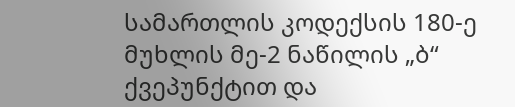სამართლის კოდექსის 180-ე მუხლის მე-2 ნაწილის „ბ“ ქვეპუნქტით და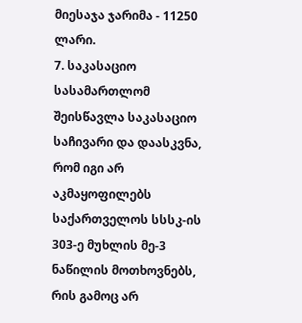მიესაჯა ჯარიმა - 11250 ლარი.
7. საკასაციო სასამართლომ შეისწავლა საკასაციო საჩივარი და დაასკვნა, რომ იგი არ აკმაყოფილებს საქართველოს სსსკ-ის 303-ე მუხლის მე-3 ნაწილის მოთხოვნებს, რის გამოც არ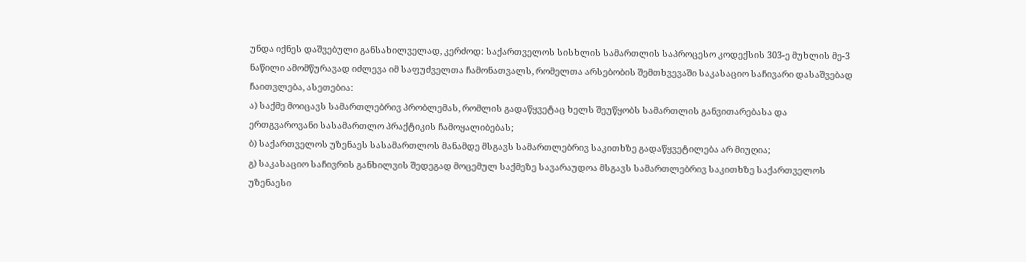უნდა იქნეს დაშვებული განსახილველად, კერძოდ: საქართველოს სისხლის სამართლის საპროცესო კოდექსის 303-ე მუხლის მე-3 ნაწილი ამომწურავად იძლევა იმ საფუძველთა ჩამონათვალს, რომელთა არსებობის შემთხვევაში საკასაციო საჩივარი დასაშვებად ჩაითვლება, ასეთებია:
ა) საქმე მოიცავს სამართლებრივ პრობლემას, რომლის გადაწყვეტაც ხელს შეუწყობს სამართლის განვითარებასა და ერთგვაროვანი სასამართლო პრაქტიკის ჩამოყალიბებას;
ბ) საქართველოს უზენაეს სასამართლოს მანამდე მსგავს სამართლებრივ საკითხზე გადაწყვეტილება არ მიუღია;
გ) საკასაციო საჩივრის განხილვის შედეგად მოცემულ საქმეზე სავარაუდოა მსგავს სამართლებრივ საკითხზე საქართველოს უზენაესი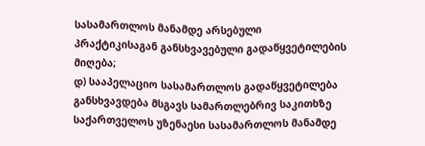სასამართლოს მანამდე არსებული პრაქტიკისაგან განსხვავებული გადაწყვეტილების მიღება;
დ) სააპელაციო სასამართლოს გადაწყვეტილება განსხვავდება მსგავს სამართლებრივ საკითხზე საქართველოს უზენაესი სასამართლოს მანამდე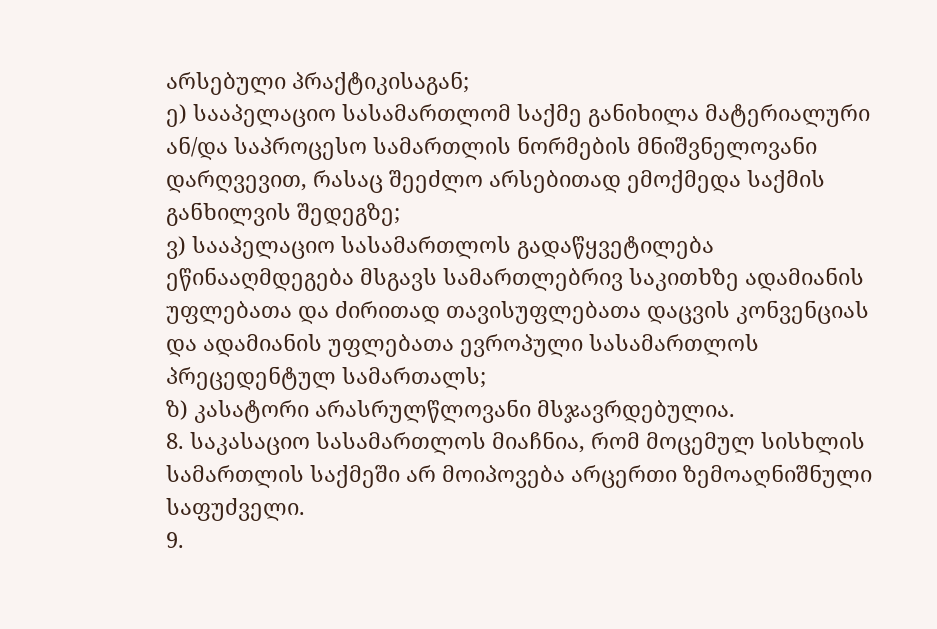არსებული პრაქტიკისაგან;
ე) სააპელაციო სასამართლომ საქმე განიხილა მატერიალური ან/და საპროცესო სამართლის ნორმების მნიშვნელოვანი დარღვევით, რასაც შეეძლო არსებითად ემოქმედა საქმის განხილვის შედეგზე;
ვ) სააპელაციო სასამართლოს გადაწყვეტილება ეწინააღმდეგება მსგავს სამართლებრივ საკითხზე ადამიანის უფლებათა და ძირითად თავისუფლებათა დაცვის კონვენციას და ადამიანის უფლებათა ევროპული სასამართლოს პრეცედენტულ სამართალს;
ზ) კასატორი არასრულწლოვანი მსჯავრდებულია.
8. საკასაციო სასამართლოს მიაჩნია, რომ მოცემულ სისხლის სამართლის საქმეში არ მოიპოვება არცერთი ზემოაღნიშნული საფუძველი.
9.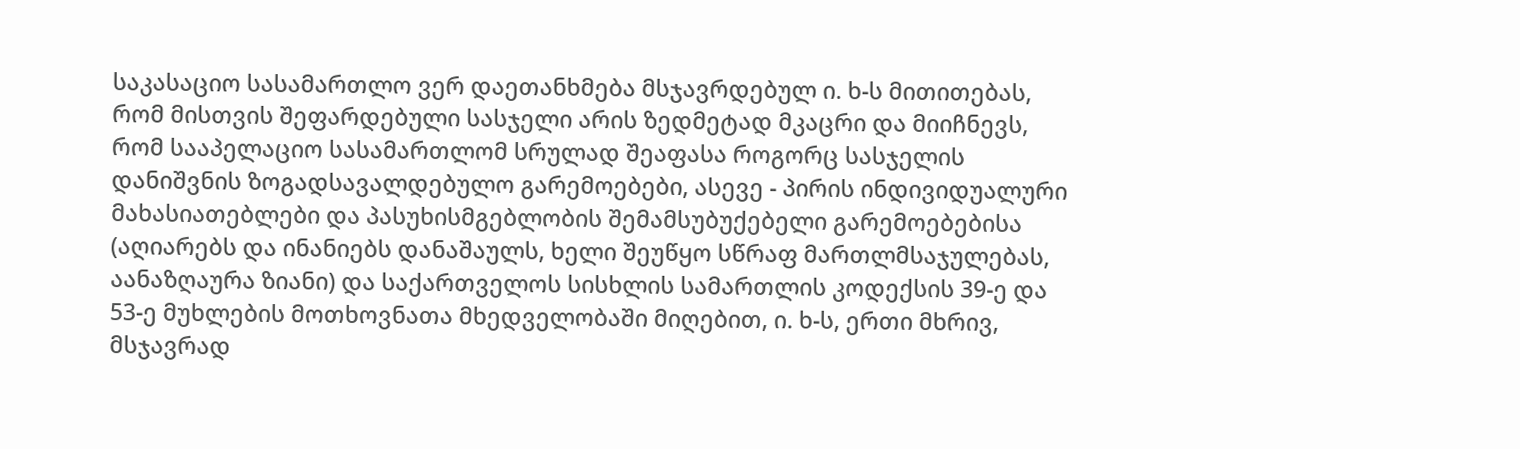საკასაციო სასამართლო ვერ დაეთანხმება მსჯავრდებულ ი. ხ-ს მითითებას, რომ მისთვის შეფარდებული სასჯელი არის ზედმეტად მკაცრი და მიიჩნევს, რომ სააპელაციო სასამართლომ სრულად შეაფასა როგორც სასჯელის დანიშვნის ზოგადსავალდებულო გარემოებები, ასევე - პირის ინდივიდუალური მახასიათებლები და პასუხისმგებლობის შემამსუბუქებელი გარემოებებისა (აღიარებს და ინანიებს დანაშაულს, ხელი შეუწყო სწრაფ მართლმსაჯულებას, აანაზღაურა ზიანი) და საქართველოს სისხლის სამართლის კოდექსის 39-ე და 53-ე მუხლების მოთხოვნათა მხედველობაში მიღებით, ი. ხ-ს, ერთი მხრივ, მსჯავრად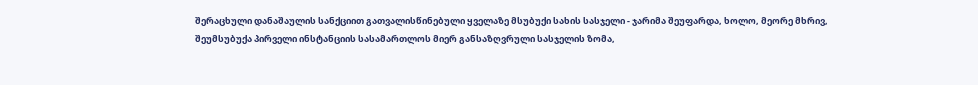შერაცხული დანაშაულის სანქციით გათვალისწინებული ყველაზე მსუბუქი სახის სასჯელი - ჯარიმა შეუფარდა, ხოლო, მეორე მხრივ, შეუმსუბუქა პირველი ინსტანციის სასამართლოს მიერ განსაზღვრული სასჯელის ზომა,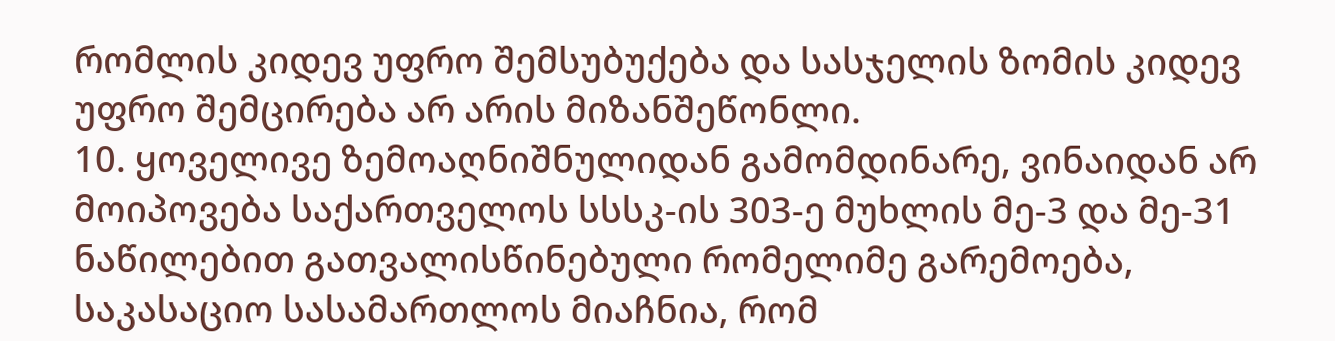რომლის კიდევ უფრო შემსუბუქება და სასჯელის ზომის კიდევ უფრო შემცირება არ არის მიზანშეწონლი.
10. ყოველივე ზემოაღნიშნულიდან გამომდინარე, ვინაიდან არ მოიპოვება საქართველოს სსსკ-ის 303-ე მუხლის მე-3 და მე-31 ნაწილებით გათვალისწინებული რომელიმე გარემოება, საკასაციო სასამართლოს მიაჩნია, რომ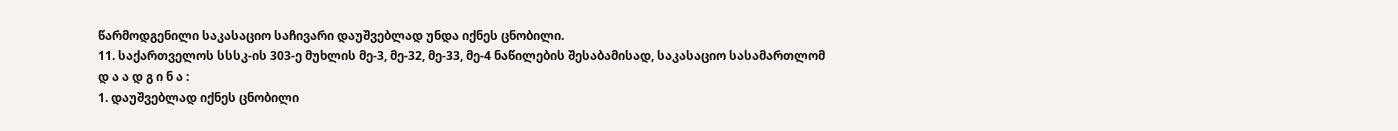წარმოდგენილი საკასაციო საჩივარი დაუშვებლად უნდა იქნეს ცნობილი.
11. საქართველოს სსსკ-ის 303-ე მუხლის მე-3, მე-32, მე-33, მე-4 ნაწილების შესაბამისად, საკასაციო სასამართლომ
დ ა ა დ გ ი ნ ა :
1. დაუშვებლად იქნეს ცნობილი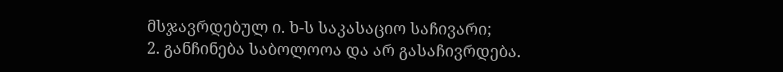მსჯავრდებულ ი. ხ-ს საკასაციო საჩივარი;
2. განჩინება საბოლოოა და არ გასაჩივრდება.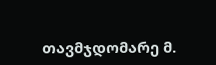თავმჯდომარე მ.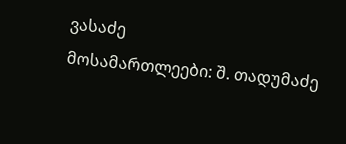ვასაძე
მოსამართლეები: შ. თადუმაძე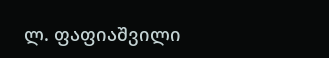ლ. ფაფიაშვილი